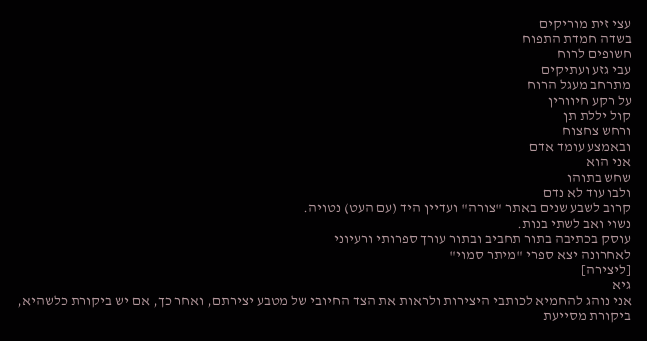עצי זית מוריקים
בשדה חמדת התפוח
חשופים לרוח
עבי גזע ועתיקים
מתרחב מעגל הרוח
על רקע חיוורין
קול יללת תן
ורחש צחצוח
ובאמצע עומד אדם
אני הוא
שחש בתוהו
ולבו עוד לא נדם
קרוב לשבע שנים באתר "צורה" ועדיין היד (עם העט) נטויה.
נשוי ואב לשתי בנות.
עוסק בכתיבה בתור תחביב ובתור עורך ספרותי ורעיוני
לאחרונה יצא ספרי "מיתר סמוי"
[ליצירה]
גיא
אני נוהג להחמיא לכותבי היצירות ולראות את הצד החיובי של מטבע יצירתם, ואחר כך, אם יש ביקורת כלשהיא, ביקורת מסייעת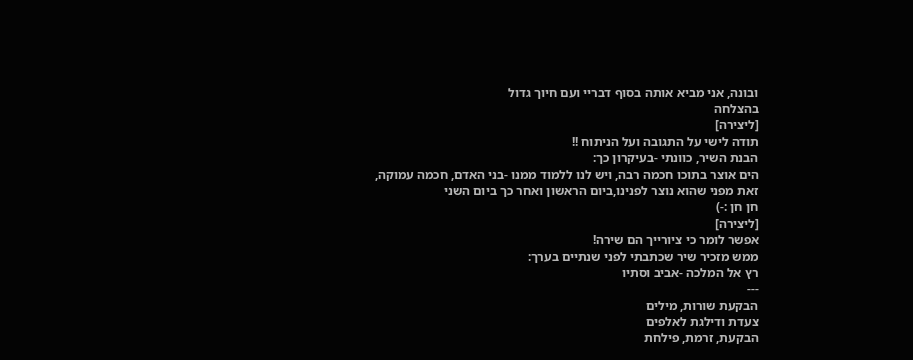ובונה, אני מביא אותה בסוף דבריי ועם חיוך גדול
בהצלחה
[ליצירה]
תודה לישי על התגובה ועל הניתוח !!
הבנת השיר, כוונתי -בעיקרון כך:
הים אוצר בתוכו חכמה רבה, ויש לנו ללמוד ממנו -בני האדם, חכמה עמוקה, זאת מפני שהוא נוצר לפנינו,ביום הראשון ואחר כך ביום השני
חן חן :-)
[ליצירה]
אפשר לומר כי ציורייך הם שירה!
ממש מזכיר שיר שכתבתי לפני שנתיים בערך:
רץ אל המלכה -אביב וסתיו
---
הבקעת שורות, מילים
צעדת ודילגת לאלפים
הבקעת, זרמת, פילחת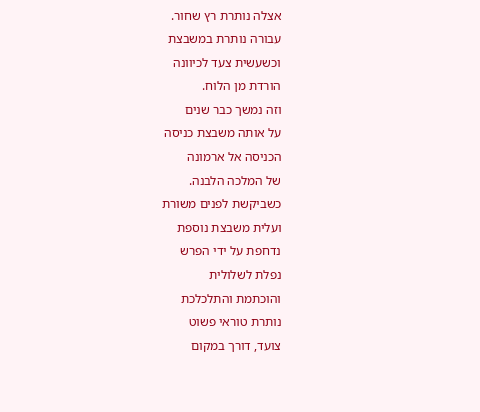אצלה נותרת רץ שחור.
עבורה נותרת במשבצת
וכשעשית צעד לכיוונה
הורדת מן הלוח.
וזה נמשך כבר שנים
על אותה משבצת כניסה
הכניסה אל ארמונה
של המלכה הלבנה.
כשביקשת לפנים משורת
ועלית משבצת נוספת
נדחפת על ידי הפרש
נפלת לשלולית
והוכתמת והתלכלכת
נותרת טוראי פשוט
צועד, דורך במקום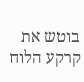בוטש את קרקע הלוח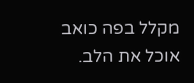מקלל בפה כואב
אוכל את הלב.